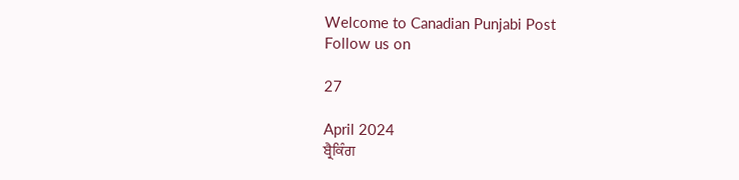Welcome to Canadian Punjabi Post
Follow us on

27

April 2024
ਬ੍ਰੈਕਿੰਗ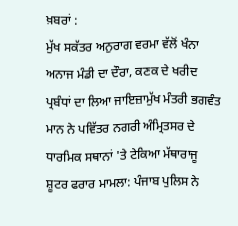ਖ਼ਬਰਾਂ :
ਮੁੱਖ ਸਕੱਤਰ ਅਨੁਰਾਗ ਵਰਮਾ ਵੱਲੋਂ ਖੰਨਾ ਅਨਾਜ ਮੰਡੀ ਦਾ ਦੌਰਾ, ਕਣਕ ਦੇ ਖਰੀਦ ਪ੍ਰਬੰਧਾਂ ਦਾ ਲਿਆ ਜਾਇਜ਼ਾਮੁੱਖ ਮੰਤਰੀ ਭਗਵੰਤ ਮਾਨ ਨੇ ਪਵਿੱਤਰ ਨਗਰੀ ਅੰਮ੍ਰਿਤਸਰ ਦੇ ਧਾਰਮਿਕ ਸਥਾਨਾਂ 'ਤੇ ਟੇਕਿਆ ਮੱਥਾਰਾਜੂ ਸ਼ੂਟਰ ਫਰਾਰ ਮਾਮਲਾ: ਪੰਜਾਬ ਪੁਲਿਸ ਨੇ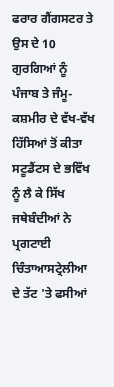ਫਰਾਰ ਗੈਂਗਸਟਰ ਤੇ ਉਸ ਦੇ 10 ਗੁਰਗਿਆਂ ਨੂੰ ਪੰਜਾਬ ਤੇ ਜੰਮੂ-ਕਸ਼ਮੀਰ ਦੇ ਵੱਖ-ਵੱਖ ਹਿੱਸਿਆਂ ਤੋਂ ਕੀਤਾ ਸਟੂਡੈਂਟਸ ਦੇ ਭਵਿੱਖ ਨੂੰ ਲੈ ਕੇ ਸਿੱਖ ਜਥੇਬੰਦੀਆਂ ਨੇ ਪ੍ਰਗਟਾਈ ਚਿੰਤਾਆਸਟ੍ਰੇਲੀਆ ਦੇ ਤੱਟ 'ਤੇ ਫਸੀਆਂ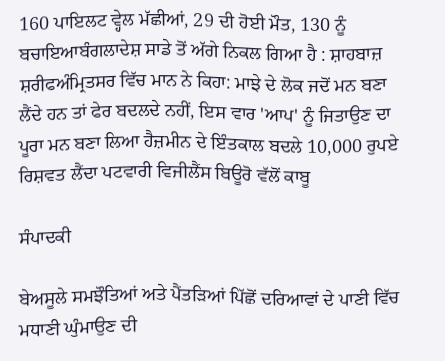160 ਪਾਇਲਟ ਵ੍ਹੇਲ ਮੱਛੀਆਂ, 29 ਦੀ ਹੋਈ ਮੌਤ, 130 ਨੂੰ ਬਚਾਇਆਬੰਗਲਾਦੇਸ਼ ਸਾਡੇ ਤੋਂ ਅੱਗੇ ਨਿਕਲ ਗਿਆ ਹੈ : ਸ਼ਾਹਬਾਜ਼ ਸ਼ਰੀਫਅੰਮ੍ਰਿਤਸਰ ਵਿੱਚ ਮਾਨ ਨੇ ਕਿਹਾ: ਮਾਝੇ ਦੇ ਲੋਕ ਜਦੋਂ ਮਨ ਬਣਾ ਲੈਂਦੇ ਹਨ ਤਾਂ ਫੇਰ ਬਦਲਦੇ ਨਹੀਂ, ਇਸ ਵਾਰ 'ਆਪ' ਨੂੰ ਜਿਤਾਉਣ ਦਾ ਪੂਰਾ ਮਨ ਬਣਾ ਲਿਆ ਹੈਜ਼ਮੀਨ ਦੇ ਇੰਤਕਾਲ ਬਦਲੇ 10,000 ਰੁਪਏ ਰਿਸ਼ਵਤ ਲੈਂਦਾ ਪਟਵਾਰੀ ਵਿਜੀਲੈਂਸ ਬਿਊਰੋ ਵੱਲੋਂ ਕਾਬੂ

ਸੰਪਾਦਕੀ

ਬੇਅਸੂਲੇ ਸਮਝੌਤਿਆਂ ਅਤੇ ਪੈਂਤੜਿਆਂ ਪਿੱਛੋਂ ਦਰਿਆਵਾਂ ਦੇ ਪਾਣੀ ਵਿੱਚ ਮਧਾਣੀ ਘੁੰਮਾਉਣ ਦੀ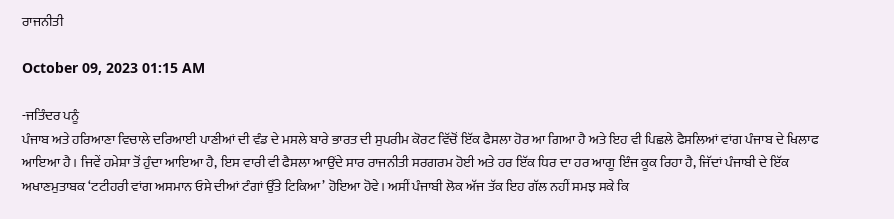ਰਾਜਨੀਤੀ

October 09, 2023 01:15 AM

-ਜਤਿੰਦਰ ਪਨੂੰ
ਪੰਜਾਬ ਅਤੇ ਹਰਿਆਣਾ ਵਿਚਾਲੇ ਦਰਿਆਈ ਪਾਣੀਆਂ ਦੀ ਵੰਡ ਦੇ ਮਸਲੇ ਬਾਰੇ ਭਾਰਤ ਦੀ ਸੁਪਰੀਮ ਕੋਰਟ ਵਿੱਚੋਂ ਇੱਕ ਫੈਸਲਾ ਹੋਰ ਆ ਗਿਆ ਹੈ ਅਤੇ ਇਹ ਵੀ ਪਿਛਲੇ ਫੈਸਲਿਆਂ ਵਾਂਗ ਪੰਜਾਬ ਦੇ ਖਿਲਾਫ ਆਇਆ ਹੈ। ਜਿਵੇਂ ਹਮੇਸ਼ਾ ਤੋਂ ਹੁੰਦਾ ਆਇਆ ਹੈ, ਇਸ ਵਾਰੀ ਵੀ ਫੈਸਲਾ ਆਉਂਦੇ ਸਾਰ ਰਾਜਨੀਤੀ ਸਰਗਰਮ ਹੋਈ ਅਤੇ ਹਰ ਇੱਕ ਧਿਰ ਦਾ ਹਰ ਆਗੂ ਇੰਜ ਕੂਕ ਰਿਹਾ ਹੈ, ਜਿੱਦਾਂ ਪੰਜਾਬੀ ਦੇ ਇੱਕ ਅਖਾਣਮੁਤਾਬਕ ‘ਟਟੀਹਰੀ ਵਾਂਗ ਅਸਮਾਨ ਓਸੇ ਦੀਆਂ ਟੰਗਾਂ ਉੱਤੇ ਟਿਕਿਆ’ ਹੋਇਆ ਹੋਵੇ। ਅਸੀਂ ਪੰਜਾਬੀ ਲੋਕ ਅੱਜ ਤੱਕ ਇਹ ਗੱਲ ਨਹੀਂ ਸਮਝ ਸਕੇ ਕਿ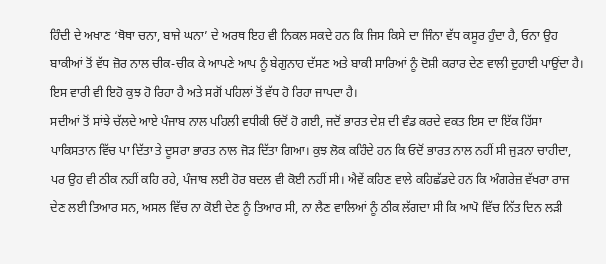ਹਿੰਦੀ ਦੇ ਅਖਾਣ ‘ਥੋਥਾ ਚਨਾ, ਬਾਜੇ ਘਨਾ’ ਦੇ ਅਰਥ ਇਹ ਵੀ ਨਿਕਲ ਸਕਦੇ ਹਨ ਕਿ ਜਿਸ ਕਿਸੇ ਦਾ ਜਿੰਨਾ ਵੱਧ ਕਸੂਰ ਹੁੰਦਾ ਹੈ, ਓਨਾ ਉਹ ਬਾਕੀਆਂ ਤੋਂ ਵੱਧ ਜ਼ੋਰ ਨਾਲ ਚੀਕ-ਚੀਕ ਕੇ ਆਪਣੇ ਆਪ ਨੂੰ ਬੇਗੁਨਾਹ ਦੱਸਣ ਅਤੇ ਬਾਕੀ ਸਾਰਿਆਂ ਨੂੰ ਦੋਸ਼ੀ ਕਰਾਰ ਦੇਣ ਵਾਲੀ ਦੁਹਾਈ ਪਾਉਂਦਾ ਹੈ। ਇਸ ਵਾਰੀ ਵੀ ਇਹੋ ਕੁਝ ਹੋ ਰਿਹਾ ਹੈ ਅਤੇ ਸਗੋਂ ਪਹਿਲਾਂ ਤੋਂ ਵੱਧ ਹੋ ਰਿਹਾ ਜਾਪਦਾ ਹੈ।
ਸਦੀਆਂ ਤੋਂ ਸਾਂਝੇ ਚੱਲਦੇ ਆਏ ਪੰਜਾਬ ਨਾਲ ਪਹਿਲੀ ਵਧੀਕੀ ਓਦੋਂ ਹੋ ਗਈ, ਜਦੋਂ ਭਾਰਤ ਦੇਸ਼ ਦੀ ਵੰਡ ਕਰਦੇ ਵਕਤ ਇਸ ਦਾ ਇੱਕ ਹਿੱਸਾ ਪਾਕਿਸਤਾਨ ਵਿੱਚ ਪਾ ਦਿੱਤਾ ਤੇ ਦੂਸਰਾ ਭਾਰਤ ਨਾਲ ਜੋੜ ਦਿੱਤਾ ਗਿਆ। ਕੁਝ ਲੋਕ ਕਹਿੰਦੇ ਹਨ ਕਿ ਓਦੋਂ ਭਾਰਤ ਨਾਲ ਨਹੀਂ ਸੀ ਜੁੜਨਾ ਚਾਹੀਦਾ, ਪਰ ਉਹ ਵੀ ਠੀਕ ਨਹੀਂ ਕਹਿ ਰਹੇ, ਪੰਜਾਬ ਲਈ ਹੋਰ ਬਦਲ ਵੀ ਕੋਈ ਨਹੀਂ ਸੀ। ਐਵੇਂ ਕਹਿਣ ਵਾਲੇ ਕਹਿਛੱਡਦੇ ਹਨ ਕਿ ਅੰਗਰੇਜ਼ ਵੱਖਰਾ ਰਾਜ ਦੇਣ ਲਈ ਤਿਆਰ ਸਨ, ਅਸਲ ਵਿੱਚ ਨਾ ਕੋਈ ਦੇਣ ਨੂੰ ਤਿਆਰ ਸੀ, ਨਾ ਲੈਣ ਵਾਲਿਆਂ ਨੂੰ ਠੀਕ ਲੱਗਦਾ ਸੀ ਕਿ ਆਪੋ ਵਿੱਚ ਨਿੱਤ ਦਿਨ ਲੜੀ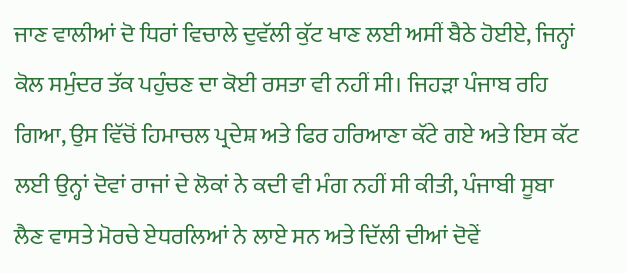ਜਾਣ ਵਾਲੀਆਂ ਦੋ ਧਿਰਾਂ ਵਿਚਾਲੇ ਦੁਵੱਲੀ ਕੁੱਟ ਖਾਣ ਲਈ ਅਸੀਂ ਬੈਠੇ ਹੋਈਏ, ਜਿਨ੍ਹਾਂ ਕੋਲ ਸਮੁੰਦਰ ਤੱਕ ਪਹੁੰਚਣ ਦਾ ਕੋਈ ਰਸਤਾ ਵੀ ਨਹੀਂ ਸੀ। ਜਿਹੜਾ ਪੰਜਾਬ ਰਹਿ ਗਿਆ, ਉਸ ਵਿੱਚੋਂ ਹਿਮਾਚਲ ਪ੍ਰਦੇਸ਼ ਅਤੇ ਫਿਰ ਹਰਿਆਣਾ ਕੱਟੇ ਗਏ ਅਤੇ ਇਸ ਕੱਟ ਲਈ ਉਨ੍ਹਾਂ ਦੋਵਾਂ ਰਾਜਾਂ ਦੇ ਲੋਕਾਂ ਨੇ ਕਦੀ ਵੀ ਮੰਗ ਨਹੀਂ ਸੀ ਕੀਤੀ, ਪੰਜਾਬੀ ਸੂਬਾ ਲੈਣ ਵਾਸਤੇ ਮੋਰਚੇ ਏਧਰਲਿਆਂ ਨੇ ਲਾਏ ਸਨ ਅਤੇ ਦਿੱਲੀ ਦੀਆਂ ਦੋਵੇਂ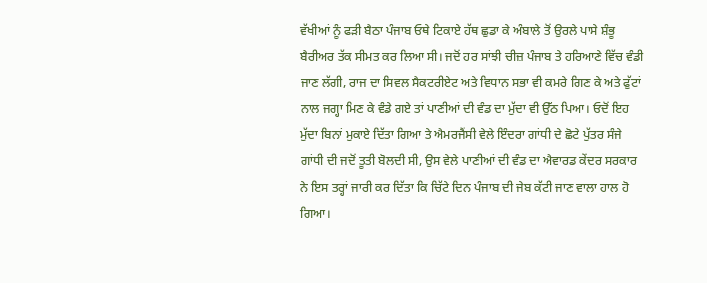ਵੱਖੀਆਂ ਨੂੰ ਫੜੀ ਬੈਠਾ ਪੰਜਾਬ ਓਥੇ ਟਿਕਾਏ ਹੱਥ ਛੁਡਾ ਕੇ ਅੰਬਾਲੇ ਤੋਂ ਉਰਲੇ ਪਾਸੇ ਸ਼ੰਭੂ ਬੈਰੀਅਰ ਤੱਕ ਸੀਮਤ ਕਰ ਲਿਆ ਸੀ। ਜਦੋਂ ਹਰ ਸਾਂਝੀ ਚੀਜ਼ ਪੰਜਾਬ ਤੇ ਹਰਿਆਣੇ ਵਿੱਚ ਵੰਡੀ ਜਾਣ ਲੱਗੀ, ਰਾਜ ਦਾ ਸਿਵਲ ਸੈਕਟਰੀਏਟ ਅਤੇ ਵਿਧਾਨ ਸਭਾ ਵੀ ਕਮਰੇ ਗਿਣ ਕੇ ਅਤੇ ਫੁੱਟਾਂ ਨਾਲ ਜਗ੍ਹਾ ਮਿਣ ਕੇ ਵੰਡੇ ਗਏ ਤਾਂ ਪਾਣੀਆਂ ਦੀ ਵੰਡ ਦਾ ਮੁੱਦਾ ਵੀ ਉੱਠ ਪਿਆ। ਓਦੋਂ ਇਹ ਮੁੱਦਾ ਬਿਨਾਂ ਮੁਕਾਏ ਦਿੱਤਾ ਗਿਆ ਤੇ ਐਮਰਜੈਂਸੀ ਵੇਲੇ ਇੰਦਰਾ ਗਾਂਧੀ ਦੇ ਛੋਟੇ ਪੁੱਤਰ ਸੰਜੇ ਗਾਂਧੀ ਦੀ ਜਦੋਂ ਤੂਤੀ ਬੋਲਦੀ ਸੀ, ਉਸ ਵੇਲੇ ਪਾਣੀਆਂ ਦੀ ਵੰਡ ਦਾ ਐਵਾਰਡ ਕੇਂਦਰ ਸਰਕਾਰ ਨੇ ਇਸ ਤਰ੍ਹਾਂ ਜਾਰੀ ਕਰ ਦਿੱਤਾ ਕਿ ਚਿੱਟੇ ਦਿਨ ਪੰਜਾਬ ਦੀ ਜੇਬ ਕੱਟੀ ਜਾਣ ਵਾਲਾ ਹਾਲ ਹੋ ਗਿਆ।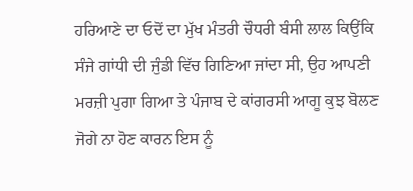ਹਰਿਆਣੇ ਦਾ ਓਦੋਂ ਦਾ ਮੁੱਖ ਮੰਤਰੀ ਚੌਧਰੀ ਬੰਸੀ ਲਾਲ ਕਿਉਂਕਿ ਸੰਜੇ ਗਾਂਧੀ ਦੀ ਜੁੰਡੀ ਵਿੱਚ ਗਿਣਿਆ ਜਾਂਦਾ ਸੀ, ਉਹ ਆਪਣੀ ਮਰਜ਼ੀ ਪੁਗਾ ਗਿਆ ਤੇ ਪੰਜਾਬ ਦੇ ਕਾਂਗਰਸੀ ਆਗੂ ਕੁਝ ਬੋਲਣ ਜੋਗੇ ਨਾ ਹੋਣ ਕਾਰਨ ਇਸ ਨੂੰ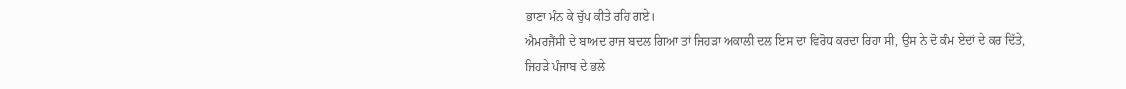ਭਾਣਾ ਮੰਨ ਕੇ ਚੁੱਪ ਕੀਤੇ ਰਹਿ ਗਏ।
ਐਮਰਜੈਂਸੀ ਦੇ ਬਾਅਦ ਰਾਜ ਬਦਲ ਗਿਆ ਤਾਂ ਜਿਹੜਾ ਅਕਾਲੀ ਦਲ ਇਸ ਦਾ ਵਿਰੋਧ ਕਰਦਾ ਰਿਹਾ ਸੀ, ਉਸ ਨੇ ਦੋ ਕੰਮ ਏਦਾਂ ਦੇ ਕਰ ਦਿੱਤੇ, ਜਿਹੜੇ ਪੰਜਾਬ ਦੇ ਭਲੇ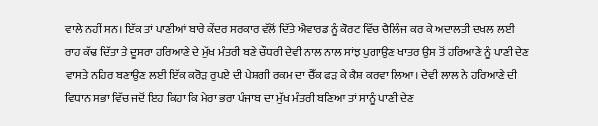ਵਾਲੇ ਨਹੀਂ ਸਨ। ਇੱਕ ਤਾਂ ਪਾਣੀਆਂ ਬਾਰੇ ਕੇਂਦਰ ਸਰਕਾਰ ਵੱਲੋਂ ਦਿੱਤੇ ਐਵਾਰਡ ਨੂੰ ਕੋਰਟ ਵਿੱਚ ਚੈਲਿੰਜ ਕਰ ਕੇ ਅਦਾਲਤੀ ਦਖਲ ਲਈ ਰਾਹ ਕੱਢ ਦਿੱਤਾ ਤੇ ਦੂਸਰਾ ਹਰਿਆਣੇ ਦੇ ਮੁੱਖ ਮੰਤਰੀ ਬਣੇ ਚੌਧਰੀ ਦੇਵੀ ਨਾਲ ਨਾਲ ਸਾਂਝ ਪੁਗਾਉਣ ਖਾਤਰ ਉਸ ਤੋਂ ਹਰਿਆਣੇ ਨੂੰ ਪਾਣੀ ਦੇਣ ਵਾਸਤੇ ਨਹਿਰ ਬਣਾਉਣ ਲਈ ਇੱਕ ਕਰੋੜ ਰੁਪਏ ਦੀ ਪੇਸ਼ਗੀ ਰਕਮ ਦਾ ਚੈੱਕ ਫੜ ਕੇ ਕੈਸ਼ ਕਰਵਾ ਲਿਆ। ਦੇਵੀ ਲਾਲ ਨੇ ਹਰਿਆਣੇ ਦੀ ਵਿਧਾਨ ਸਭਾ ਵਿੱਚ ਜਦੋਂ ਇਹ ਕਿਹਾ ਕਿ ਮੇਰਾ ਭਰਾ ਪੰਜਾਬ ਦਾ ਮੁੱਖ ਮੰਤਰੀ ਬਣਿਆ ਤਾਂ ਸਾਨੂੰ ਪਾਣੀ ਦੇਣ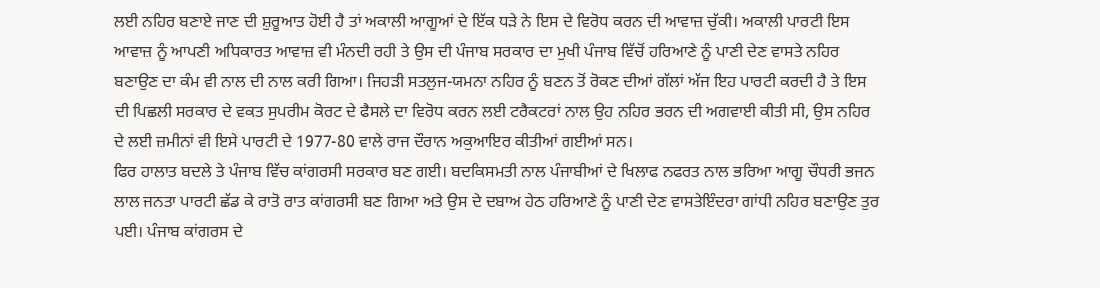ਲਈ ਨਹਿਰ ਬਣਾਏ ਜਾਣ ਦੀ ਸ਼ੁਰੂਆਤ ਹੋਈ ਹੈ ਤਾਂ ਅਕਾਲੀ ਆਗੂਆਂ ਦੇ ਇੱਕ ਧੜੇ ਨੇ ਇਸ ਦੇ ਵਿਰੋਧ ਕਰਨ ਦੀ ਆਵਾਜ਼ ਚੁੱਕੀ। ਅਕਾਲੀ ਪਾਰਟੀ ਇਸ ਆਵਾਜ਼ ਨੂੰ ਆਪਣੀ ਅਧਿਕਾਰਤ ਆਵਾਜ਼ ਵੀ ਮੰਨਦੀ ਰਹੀ ਤੇ ਉਸ ਦੀ ਪੰਜਾਬ ਸਰਕਾਰ ਦਾ ਮੁਖੀ ਪੰਜਾਬ ਵਿੱਚੋਂ ਹਰਿਆਣੇ ਨੂੰ ਪਾਣੀ ਦੇਣ ਵਾਸਤੇ ਨਹਿਰ ਬਣਾਉਣ ਦਾ ਕੰਮ ਵੀ ਨਾਲ ਦੀ ਨਾਲ ਕਰੀ ਗਿਆ। ਜਿਹੜੀ ਸਤਲੁਜ-ਯਮਨਾ ਨਹਿਰ ਨੂੰ ਬਣਨ ਤੋਂ ਰੋਕਣ ਦੀਆਂ ਗੱਲਾਂ ਅੱਜ ਇਹ ਪਾਰਟੀ ਕਰਦੀ ਹੈ ਤੇ ਇਸ ਦੀ ਪਿਛਲੀ ਸਰਕਾਰ ਦੇ ਵਕਤ ਸੁਪਰੀਮ ਕੋਰਟ ਦੇ ਫੈਸਲੇ ਦਾ ਵਿਰੋਧ ਕਰਨ ਲਈ ਟਰੈਕਟਰਾਂ ਨਾਲ ਉਹ ਨਹਿਰ ਭਰਨ ਦੀ ਅਗਵਾਈ ਕੀਤੀ ਸੀ, ਉਸ ਨਹਿਰ ਦੇ ਲਈ ਜ਼ਮੀਨਾਂ ਵੀ ਇਸੇ ਪਾਰਟੀ ਦੇ 1977-80 ਵਾਲੇ ਰਾਜ ਦੌਰਾਨ ਅਕੁਆਇਰ ਕੀਤੀਆਂ ਗਈਆਂ ਸਨ।
ਫਿਰ ਹਾਲਾਤ ਬਦਲੇ ਤੇ ਪੰਜਾਬ ਵਿੱਚ ਕਾਂਗਰਸੀ ਸਰਕਾਰ ਬਣ ਗਈ। ਬਦਕਿਸਮਤੀ ਨਾਲ ਪੰਜਾਬੀਆਂ ਦੇ ਖਿਲਾਫ ਨਫਰਤ ਨਾਲ ਭਰਿਆ ਆਗੂ ਚੌਧਰੀ ਭਜਨ ਲਾਲ ਜਨਤਾ ਪਾਰਟੀ ਛੱਡ ਕੇ ਰਾਤੋ ਰਾਤ ਕਾਂਗਰਸੀ ਬਣ ਗਿਆ ਅਤੇ ਉਸ ਦੇ ਦਬਾਅ ਹੇਠ ਹਰਿਆਣੇ ਨੂੰ ਪਾਣੀ ਦੇਣ ਵਾਸਤੇਇੰਦਰਾ ਗਾਂਧੀ ਨਹਿਰ ਬਣਾਉਣ ਤੁਰ ਪਈ। ਪੰਜਾਬ ਕਾਂਗਰਸ ਦੇ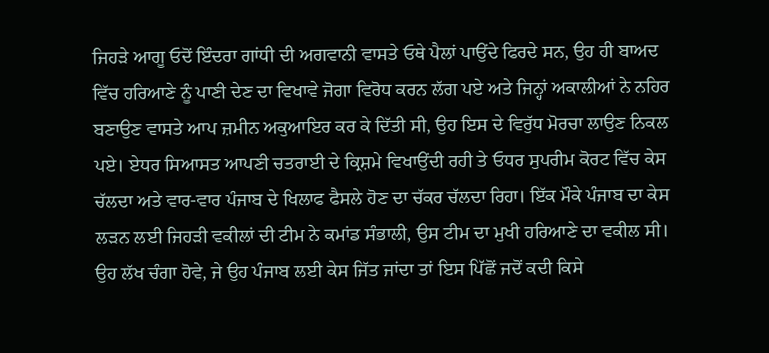ਜਿਹੜੇ ਆਗੂ ਓਦੋਂ ਇੰਦਰਾ ਗਾਂਧੀ ਦੀ ਅਗਵਾਨੀ ਵਾਸਤੇ ਓਥੇ ਪੈਲਾਂ ਪਾਉਂਦੇ ਫਿਰਦੇ ਸਨ, ਉਹ ਹੀ ਬਾਅਦ ਵਿੱਚ ਹਰਿਆਣੇ ਨੂੰ ਪਾਣੀ ਦੇਣ ਦਾ ਵਿਖਾਵੇ ਜੋਗਾ ਵਿਰੋਧ ਕਰਨ ਲੱਗ ਪਏ ਅਤੇ ਜਿਨ੍ਹਾਂ ਅਕਾਲੀਆਂ ਨੇ ਨਹਿਰ ਬਣਾਉਣ ਵਾਸਤੇ ਆਪ ਜ਼ਮੀਨ ਅਕੁਆਇਰ ਕਰ ਕੇ ਦਿੱਤੀ ਸੀ, ਉਹ ਇਸ ਦੇ ਵਿਰੁੱਧ ਮੋਰਚਾ ਲਾਉਣ ਨਿਕਲ ਪਏ। ਏਧਰ ਸਿਆਸਤ ਆਪਣੀ ਚਤਰਾਈ ਦੇ ਕ੍ਰਿਸ਼ਮੇ ਵਿਖਾਉਂਦੀ ਰਹੀ ਤੇ ਓਧਰ ਸੁਪਰੀਮ ਕੋਰਟ ਵਿੱਚ ਕੇਸ ਚੱਲਦਾ ਅਤੇ ਵਾਰ-ਵਾਰ ਪੰਜਾਬ ਦੇ ਖਿਲਾਫ ਫੈਸਲੇ ਹੋਣ ਦਾ ਚੱਕਰ ਚੱਲਦਾ ਰਿਹਾ। ਇੱਕ ਮੌਕੇ ਪੰਜਾਬ ਦਾ ਕੇਸ ਲੜਨ ਲਈ ਜਿਹੜੀ ਵਕੀਲਾਂ ਦੀ ਟੀਮ ਨੇ ਕਮਾਂਡ ਸੰਭਾਲੀ, ਉਸ ਟੀਮ ਦਾ ਮੁਖੀ ਹਰਿਆਣੇ ਦਾ ਵਕੀਲ ਸੀ। ਉਹ ਲੱਖ ਚੰਗਾ ਹੋਵੇ, ਜੇ ਉਹ ਪੰਜਾਬ ਲਈ ਕੇਸ ਜਿੱਤ ਜਾਂਦਾ ਤਾਂ ਇਸ ਪਿੱਛੋਂ ਜਦੋਂ ਕਦੀ ਕਿਸੇ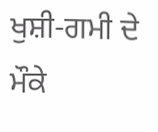ਖੁਸ਼ੀ-ਗਮੀ ਦੇ ਮੌਕੇ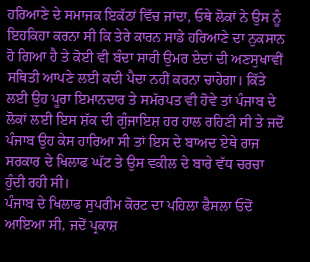ਹਰਿਆਣੇ ਦੇ ਸਮਾਜਕ ਇਕੱਠਾਂ ਵਿੱਚ ਜਾਂਦਾ, ਓਥੇ ਲੋਕਾਂ ਨੇ ਉਸ ਨੂੰ ਇਹਕਿਹਾ ਕਰਨਾ ਸੀ ਕਿ ਤੇਰੇ ਕਾਰਨ ਸਾਡੇ ਹਰਿਆਣੇ ਦਾ ਨੁਕਸਾਨ ਹੋ ਗਿਆ ਹੈ ਤੇ ਕੋਈ ਵੀ ਬੰਦਾ ਸਾਰੀ ਉਮਰ ਏਦਾਂ ਦੀ ਅਣਸੁਖਾਵੀਂ ਸਥਿਤੀ ਆਪਣੇ ਲਈ ਕਦੀ ਪੈਦਾ ਨਹੀਂ ਕਰਨਾ ਚਾਹੇਗਾ। ਕਿੱਤੇ ਲਈ ਉਹ ਪੂਰਾ ਇਮਾਨਦਾਰ ਤੇ ਸਮੱਰਪਤ ਵੀ ਹੋਵੇ ਤਾਂ ਪੰਜਾਬ ਦੇ ਲੋਕਾਂ ਲਈ ਇਸ ਸ਼ੱਕ ਦੀ ਗੁੰਜਾਇਸ਼ ਹਰ ਹਾਲ ਰਹਿਣੀ ਸੀ ਤੇ ਜਦੋਂ ਪੰਜਾਬ ਉਹ ਕੇਸ ਹਾਰਿਆ ਸੀ ਤਾਂ ਇਸ ਦੇ ਬਾਅਦ ਏਥੇ ਰਾਜ ਸਰਕਾਰ ਦੇ ਖਿਲਾਫ ਘੱਟ ਤੇ ਉਸ ਵਕੀਲ ਦੇ ਬਾਰੇ ਵੱਧ ਚਰਚਾ ਹੁੰਦੀ ਰਹੀ ਸੀ।
ਪੰਜਾਬ ਦੇ ਖਿਲਾਫ ਸੁਪਰੀਮ ਕੋਰਟ ਦਾ ਪਹਿਲਾ ਫੈਸਲਾ ਓਦੋਂ ਆਇਆ ਸੀ, ਜਦੋਂ ਪ੍ਰਕਾਸ਼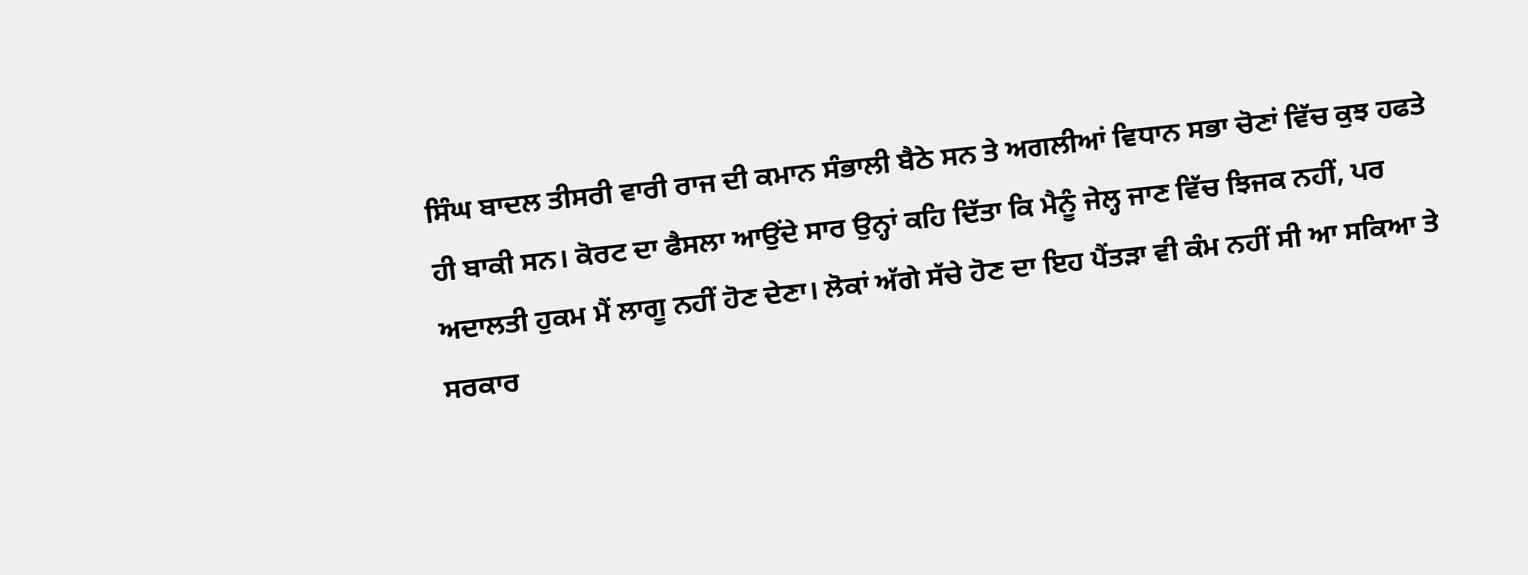ਸਿੰਘ ਬਾਦਲ ਤੀਸਰੀ ਵਾਰੀ ਰਾਜ ਦੀ ਕਮਾਨ ਸੰਭਾਲੀ ਬੈਠੇ ਸਨ ਤੇ ਅਗਲੀਆਂ ਵਿਧਾਨ ਸਭਾ ਚੋਣਾਂ ਵਿੱਚ ਕੁਝ ਹਫਤੇ ਹੀ ਬਾਕੀ ਸਨ। ਕੋਰਟ ਦਾ ਫੈਸਲਾ ਆਉਂਦੇ ਸਾਰ ਉਨ੍ਹਾਂ ਕਹਿ ਦਿੱਤਾ ਕਿ ਮੈਨੂੰ ਜੇਲ੍ਹ ਜਾਣ ਵਿੱਚ ਝਿਜਕ ਨਹੀਂ, ਪਰ ਅਦਾਲਤੀ ਹੁਕਮ ਮੈਂ ਲਾਗੂ ਨਹੀਂ ਹੋਣ ਦੇਣਾ। ਲੋਕਾਂ ਅੱਗੇ ਸੱਚੇ ਹੋਣ ਦਾ ਇਹ ਪੈਂਤੜਾ ਵੀ ਕੰਮ ਨਹੀਂ ਸੀ ਆ ਸਕਿਆ ਤੇ ਸਰਕਾਰ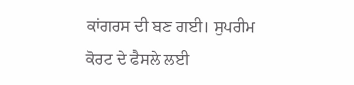ਕਾਂਗਰਸ ਦੀ ਬਣ ਗਈ। ਸੁਪਰੀਮ ਕੋਰਟ ਦੇ ਫੈਸਲੇ ਲਈ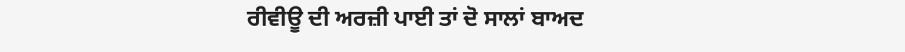ਰੀਵੀਊ ਦੀ ਅਰਜ਼ੀ ਪਾਈ ਤਾਂ ਦੋ ਸਾਲਾਂ ਬਾਅਦ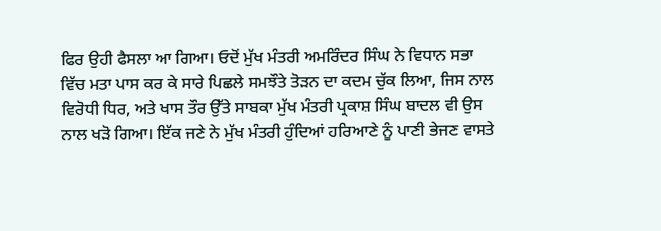ਫਿਰ ਉਹੀ ਫੈਸਲਾ ਆ ਗਿਆ। ਓਦੋਂ ਮੁੱਖ ਮੰਤਰੀ ਅਮਰਿੰਦਰ ਸਿੰਘ ਨੇ ਵਿਧਾਨ ਸਭਾ ਵਿੱਚ ਮਤਾ ਪਾਸ ਕਰ ਕੇ ਸਾਰੇ ਪਿਛਲੇ ਸਮਝੌਤੇ ਤੋੜਨ ਦਾ ਕਦਮ ਚੁੱਕ ਲਿਆ, ਜਿਸ ਨਾਲ ਵਿਰੋਧੀ ਧਿਰ, ਅਤੇ ਖਾਸ ਤੌਰ ਉੱਤੇ ਸਾਬਕਾ ਮੁੱਖ ਮੰਤਰੀ ਪ੍ਰਕਾਸ਼ ਸਿੰਘ ਬਾਦਲ ਵੀ ਉਸ ਨਾਲ ਖੜੋ ਗਿਆ। ਇੱਕ ਜਣੇ ਨੇ ਮੁੱਖ ਮੰਤਰੀ ਹੁੰਦਿਆਂ ਹਰਿਆਣੇ ਨੂੰ ਪਾਣੀ ਭੇਜਣ ਵਾਸਤੇ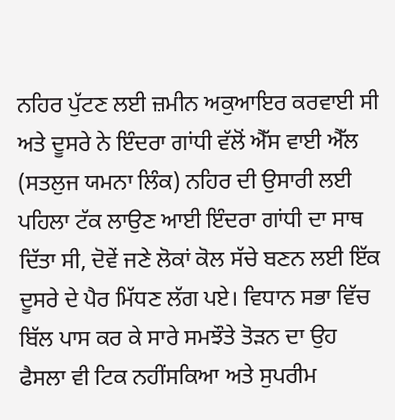ਨਹਿਰ ਪੁੱਟਣ ਲਈ ਜ਼ਮੀਨ ਅਕੁਆਇਰ ਕਰਵਾਈ ਸੀ ਅਤੇ ਦੂਸਰੇ ਨੇ ਇੰਦਰਾ ਗਾਂਧੀ ਵੱਲੋਂ ਐੱਸ ਵਾਈ ਐੱਲ (ਸਤਲੁਜ ਯਮਨਾ ਲਿੰਕ) ਨਹਿਰ ਦੀ ਉਸਾਰੀ ਲਈ ਪਹਿਲਾ ਟੱਕ ਲਾਉਣ ਆਈ ਇੰਦਰਾ ਗਾਂਧੀ ਦਾ ਸਾਥ ਦਿੱਤਾ ਸੀ, ਦੋਵੇਂ ਜਣੇ ਲੋਕਾਂ ਕੋਲ ਸੱਚੇ ਬਣਨ ਲਈ ਇੱਕ ਦੂਸਰੇ ਦੇ ਪੈਰ ਮਿੱਧਣ ਲੱਗ ਪਏ। ਵਿਧਾਨ ਸਭਾ ਵਿੱਚ ਬਿੱਲ ਪਾਸ ਕਰ ਕੇ ਸਾਰੇ ਸਮਝੌਤੇ ਤੋੜਨ ਦਾ ਉਹ ਫੈਸਲਾ ਵੀ ਟਿਕ ਨਹੀਂਸਕਿਆ ਅਤੇ ਸੁਪਰੀਮ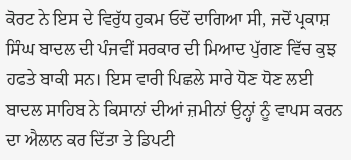ਕੋਰਟ ਨੇ ਇਸ ਦੇ ਵਿਰੁੱਧ ਹੁਕਮ ਓਦੋਂ ਦਾਗਿਆ ਸੀ, ਜਦੋਂ ਪ੍ਰਕਾਸ਼ ਸਿੰਘ ਬਾਦਲ ਦੀ ਪੰਜਵੀਂ ਸਰਕਾਰ ਦੀ ਮਿਆਦ ਪੁੱਗਣ ਵਿੱਚ ਕੁਝ ਹਫਤੇ ਬਾਕੀ ਸਨ। ਇਸ ਵਾਰੀ ਪਿਛਲੇ ਸਾਰੇ ਧੋਣ ਧੋਣ ਲਈ ਬਾਦਲ ਸਾਹਿਬ ਨੇ ਕਿਸਾਨਾਂ ਦੀਆਂ ਜ਼ਮੀਨਾਂ ਉਨ੍ਹਾਂ ਨੂੰ ਵਾਪਸ ਕਰਨ ਦਾ ਐਲਾਨ ਕਰ ਦਿੱਤਾ ਤੇ ਡਿਪਟੀ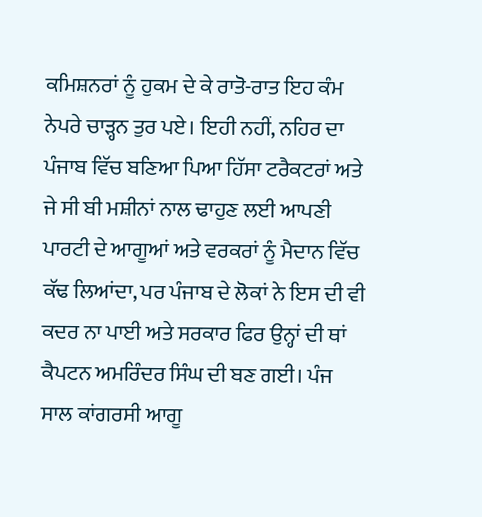ਕਮਿਸ਼ਨਰਾਂ ਨੂੰ ਹੁਕਮ ਦੇ ਕੇ ਰਾਤੋ-ਰਾਤ ਇਹ ਕੰਮ ਨੇਪਰੇ ਚਾੜ੍ਹਨ ਤੁਰ ਪਏ। ਇਹੀ ਨਹੀਂ, ਨਹਿਰ ਦਾ ਪੰਜਾਬ ਵਿੱਚ ਬਣਿਆ ਪਿਆ ਹਿੱਸਾ ਟਰੈਕਟਰਾਂ ਅਤੇ ਜੇ ਸੀ ਬੀ ਮਸ਼ੀਨਾਂ ਨਾਲ ਢਾਹੁਣ ਲਈ ਆਪਣੀ ਪਾਰਟੀ ਦੇ ਆਗੂਆਂ ਅਤੇ ਵਰਕਰਾਂ ਨੂੰ ਮੈਦਾਨ ਵਿੱਚ ਕੱਢ ਲਿਆਂਦਾ, ਪਰ ਪੰਜਾਬ ਦੇ ਲੋਕਾਂ ਨੇ ਇਸ ਦੀ ਵੀ ਕਦਰ ਨਾ ਪਾਈ ਅਤੇ ਸਰਕਾਰ ਫਿਰ ਉਨ੍ਹਾਂ ਦੀ ਥਾਂ ਕੈਪਟਨ ਅਮਰਿੰਦਰ ਸਿੰਘ ਦੀ ਬਣ ਗਈ। ਪੰਜ ਸਾਲ ਕਾਂਗਰਸੀ ਆਗੂ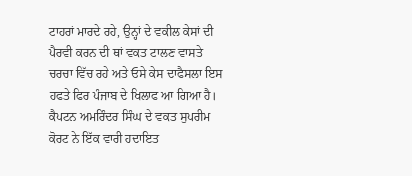ਟਾਹਰਾਂ ਮਾਰਦੇ ਰਹੇ, ਉਨ੍ਹਾਂ ਦੇ ਵਕੀਲ ਕੇਸਾਂ ਦੀ ਪੈਰਵੀ ਕਰਨ ਦੀ ਥਾਂ ਵਕਤ ਟਾਲਣ ਵਾਸਤੇ ਚਰਚਾ ਵਿੱਚ ਰਹੇ ਅਤੇ ਓਸੇ ਕੇਸ ਦਾਫੈਸਲਾ ਇਸ ਹਫਤੇ ਫਿਰ ਪੰਜਾਬ ਦੇ ਖਿਲਾਫ ਆ ਗਿਆ ਹੈ।
ਕੈਪਟਨ ਅਮਰਿੰਦਰ ਸਿੰਘ ਦੇ ਵਕਤ ਸੁਪਰੀਮ ਕੋਰਟ ਨੇ ਇੱਕ ਵਾਰੀ ਹਦਾਇਤ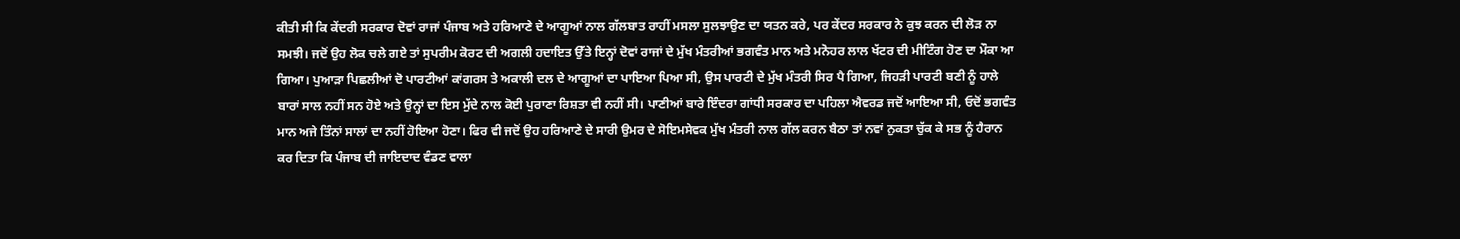ਕੀਤੀ ਸੀ ਕਿ ਕੇਂਦਰੀ ਸਰਕਾਰ ਦੋਵਾਂ ਰਾਜਾਂ ਪੰਜਾਬ ਅਤੇ ਹਰਿਆਣੇ ਦੇ ਆਗੂਆਂ ਨਾਲ ਗੱਲਬਾਤ ਰਾਹੀਂ ਮਸਲਾ ਸੁਲਝਾਉਣ ਦਾ ਯਤਨ ਕਰੇ, ਪਰ ਕੇਂਦਰ ਸਰਕਾਰ ਨੇ ਕੁਝ ਕਰਨ ਦੀ ਲੋੜ ਨਾ ਸਮਝੀ। ਜਦੋਂ ਉਹ ਲੋਕ ਚਲੇ ਗਏ ਤਾਂ ਸੁਪਰੀਮ ਕੋਰਟ ਦੀ ਅਗਲੀ ਹਦਾਇਤ ਉੱਤੇ ਇਨ੍ਹਾਂ ਦੋਵਾਂ ਰਾਜਾਂ ਦੇ ਮੁੱਖ ਮੰਤਰੀਆਂ ਭਗਵੰਤ ਮਾਨ ਅਤੇ ਮਨੋਹਰ ਲਾਲ ਖੱਟਰ ਦੀ ਮੀਟਿੰਗ ਹੋਣ ਦਾ ਮੌਕਾ ਆ ਗਿਆ। ਪੁਆੜਾ ਪਿਛਲੀਆਂ ਦੋ ਪਾਰਟੀਆਂ ਕਾਂਗਰਸ ਤੇ ਅਕਾਲੀ ਦਲ ਦੇ ਆਗੂਆਂ ਦਾ ਪਾਇਆ ਪਿਆ ਸੀ, ਉਸ ਪਾਰਟੀ ਦੇ ਮੁੱਖ ਮੰਤਰੀ ਸਿਰ ਪੈ ਗਿਆ, ਜਿਹੜੀ ਪਾਰਟੀ ਬਣੀ ਨੂੰ ਹਾਲੇ ਬਾਰਾਂ ਸਾਲ ਨਹੀਂ ਸਨ ਹੋਏ ਅਤੇ ਉਨ੍ਹਾਂ ਦਾ ਇਸ ਮੁੱਦੇ ਨਾਲ ਕੋਈ ਪੁਰਾਣਾ ਰਿਸ਼ਤਾ ਵੀ ਨਹੀਂ ਸੀ। ਪਾਣੀਆਂ ਬਾਰੇ ਇੰਦਰਾ ਗਾਂਧੀ ਸਰਕਾਰ ਦਾ ਪਹਿਲਾ ਐਵਰਡ ਜਦੋਂ ਆਇਆ ਸੀ, ਓਦੋਂ ਭਗਵੰਤ ਮਾਨ ਅਜੇ ਤਿੰਨਾਂ ਸਾਲਾਂ ਦਾ ਨਹੀਂ ਹੋਇਆ ਹੋਣਾ। ਫਿਰ ਵੀ ਜਦੋਂ ਉਹ ਹਰਿਆਣੇ ਦੇ ਸਾਰੀ ਉਮਰ ਦੇ ਸੋਇਮਸੇਵਕ ਮੁੱਖ ਮੰਤਰੀ ਨਾਲ ਗੱਲ ਕਰਨ ਬੈਠਾ ਤਾਂ ਨਵਾਂ ਨੁਕਤਾ ਚੁੱਕ ਕੇ ਸਭ ਨੂੰ ਹੈਰਾਨ ਕਰ ਦਿਤਾ ਕਿ ਪੰਜਾਬ ਦੀ ਜਾਇਦਾਦ ਵੰਡਣ ਵਾਲਾ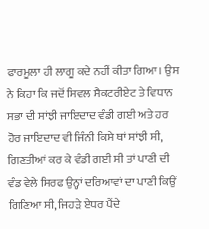ਫਾਰਮੂਲਾ ਹੀ ਲਾਗੂ ਕਦੇ ਨਹੀਂ ਕੀਤਾ ਗਿਆ। ਉਸ ਨੇ ਕਿਹਾ ਕਿ ਜਦੋਂ ਸਿਵਲ ਸੈਕਟਰੀਏਟ ਤੇ ਵਿਧਾਨ ਸਭਾ ਦੀ ਸਾਂਝੀ ਜਾਇਦਾਦ ਵੰਡੀ ਗਈ ਅਤੇ ਹਰ ਹੋਰ ਜਾਇਦਾਦ ਵੀ ਜਿੰਨੀ ਕਿਸੇ ਥਾਂ ਸਾਂਝੀ ਸੀ, ਗਿਣਤੀਆਂ ਕਰ ਕੇ ਵੰਡੀ ਗਈ ਸੀ ਤਾਂ ਪਾਣੀ ਦੀ ਵੰਡ ਵੇਲੇ ਸਿਰਫ ਉਨ੍ਹਾਂ ਦਰਿਆਵਾਂ ਦਾ ਪਾਣੀ ਕਿਉਂ ਗਿਣਿਆ ਸੀ, ਜਿਹੜੇ ਏਧਰ ਪੈਂਦੇ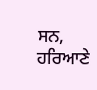ਸਨ, ਹਰਿਆਣੇ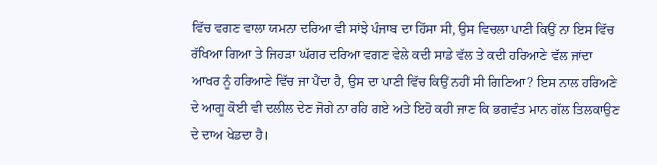ਵਿੱਚ ਵਗਣ ਵਾਲਾ ਯਮਨਾ ਦਰਿਆ ਵੀ ਸਾਂਝੇ ਪੰਜਾਬ ਦਾ ਹਿੱਸਾ ਸੀ, ਉਸ ਵਿਚਲਾ ਪਾਣੀ ਕਿਉਂ ਨਾ ਇਸ ਵਿੱਚ ਰੱਖਿਆ ਗਿਆ ਤੇ ਜਿਹੜਾ ਘੱਗਰ ਦਰਿਆ ਵਗਣ ਵੇਲੇ ਕਦੀ ਸਾਡੇ ਵੱਲ ਤੇ ਕਦੀ ਹਰਿਆਣੇ ਵੱਲ ਜਾਂਦਾ ਆਖਰ ਨੂੰ ਹਰਿਆਣੇ ਵਿੱਚ ਜਾ ਪੈਂਦਾ ਹੈ, ਉਸ ਦਾ ਪਾਣੀ ਵਿੱਚ ਕਿਉਂ ਨਹੀਂ ਸੀ ਗਿਣਿਆ? ਇਸ ਨਾਲ ਹਰਿਅਣੇ ਦੇ ਆਗੂ ਕੋਈ ਵੀ ਦਲੀਲ ਦੇਣ ਜੋਗੇ ਨਾ ਰਹਿ ਗਏ ਅਤੇ ਇਹੋ ਕਹੀ ਜਾਣ ਕਿ ਭਗਵੰਤ ਮਾਨ ਗੱਲ ਤਿਲਕਾਉਣ ਦੇ ਦਾਅ ਖੇਡਦਾ ਹੈ।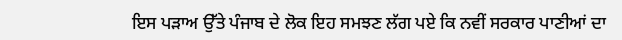ਇਸ ਪੜਾਅ ਉੱਤੇ ਪੰਜਾਬ ਦੇ ਲੋਕ ਇਹ ਸਮਝਣ ਲੱਗ ਪਏ ਕਿ ਨਵੀਂ ਸਰਕਾਰ ਪਾਣੀਆਂ ਦਾ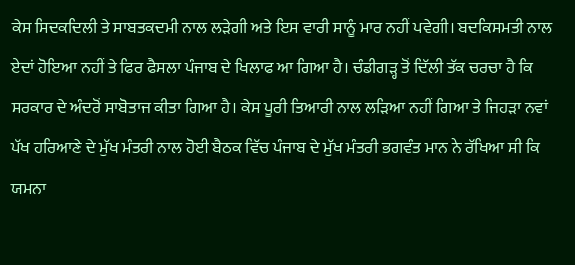ਕੇਸ ਸਿਦਕਦਿਲੀ ਤੇ ਸਾਬਤਕਦਮੀ ਨਾਲ ਲੜੇਗੀ ਅਤੇ ਇਸ ਵਾਰੀ ਸਾਨੂੰ ਮਾਰ ਨਹੀਂ ਪਵੇਗੀ। ਬਦਕਿਸਮਤੀ ਨਾਲ ਏਦਾਂ ਹੋਇਆ ਨਹੀਂ ਤੇ ਫਿਰ ਫੈਸਲਾ ਪੰਜਾਬ ਦੇ ਖਿਲਾਫ ਆ ਗਿਆ ਹੈ। ਚੰਡੀਗੜ੍ਹ ਤੋਂ ਦਿੱਲੀ ਤੱਕ ਚਰਚਾ ਹੈ ਕਿ ਸਰਕਾਰ ਦੇ ਅੰਦਰੋਂ ਸਾਬੋਤਾਜ ਕੀਤਾ ਗਿਆ ਹੈ। ਕੇਸ ਪੂਰੀ ਤਿਆਰੀ ਨਾਲ ਲੜਿਆ ਨਹੀਂ ਗਿਆ ਤੇ ਜਿਹੜਾ ਨਵਾਂ ਪੱਖ ਹਰਿਆਣੇ ਦੇ ਮੁੱਖ ਮੰਤਰੀ ਨਾਲ ਹੋਈ ਬੈਠਕ ਵਿੱਚ ਪੰਜਾਬ ਦੇ ਮੁੱਖ ਮੰਤਰੀ ਭਗਵੰਤ ਮਾਨ ਨੇ ਰੱਖਿਆ ਸੀ ਕਿ ਯਮਨਾ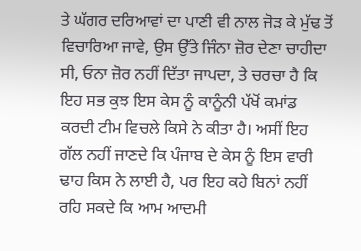ਤੇ ਘੱਗਰ ਦਰਿਆਵਾਂ ਦਾ ਪਾਣੀ ਵੀ ਨਾਲ ਜੋੜ ਕੇ ਮੁੱਢ ਤੋਂ ਵਿਚਾਰਿਆ ਜਾਵੇ, ਉਸ ਉੱਤੇ ਜਿੰਨਾ ਜ਼ੋਰ ਦੇਣਾ ਚਾਹੀਦਾ ਸੀ, ਓਨਾ ਜ਼ੋਰ ਨਹੀਂ ਦਿੱਤਾ ਜਾਪਦਾ, ਤੇ ਚਰਚਾ ਹੈ ਕਿ ਇਹ ਸਭ ਕੁਝ ਇਸ ਕੇਸ ਨੂੰ ਕਾਨੂੰਨੀ ਪੱਖੋਂ ਕਮਾਂਡ ਕਰਦੀ ਟੀਮ ਵਿਚਲੇ ਕਿਸੇ ਨੇ ਕੀਤਾ ਹੈ। ਅਸੀਂ ਇਹ ਗੱਲ ਨਹੀਂ ਜਾਣਦੇ ਕਿ ਪੰਜਾਬ ਦੇ ਕੇਸ ਨੂੰ ਇਸ ਵਾਰੀ ਢਾਹ ਕਿਸ ਨੇ ਲਾਈ ਹੈ, ਪਰ ਇਹ ਕਹੇ ਬਿਨਾਂ ਨਹੀਂ ਰਹਿ ਸਕਦੇ ਕਿ ਆਮ ਆਦਮੀ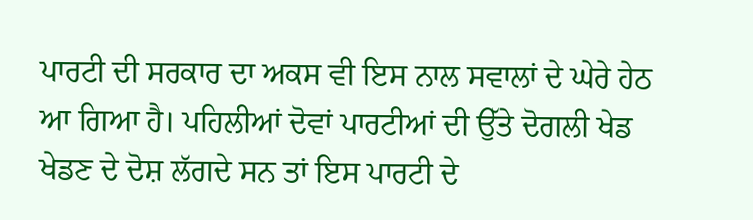ਪਾਰਟੀ ਦੀ ਸਰਕਾਰ ਦਾ ਅਕਸ ਵੀ ਇਸ ਨਾਲ ਸਵਾਲਾਂ ਦੇ ਘੇਰੇ ਹੇਠ ਆ ਗਿਆ ਹੈ। ਪਹਿਲੀਆਂ ਦੋਵਾਂ ਪਾਰਟੀਆਂ ਦੀ ਉੱਤੇ ਦੋਗਲੀ ਖੇਡ ਖੇਡਣ ਦੇ ਦੋਸ਼ ਲੱਗਦੇ ਸਨ ਤਾਂ ਇਸ ਪਾਰਟੀ ਦੇ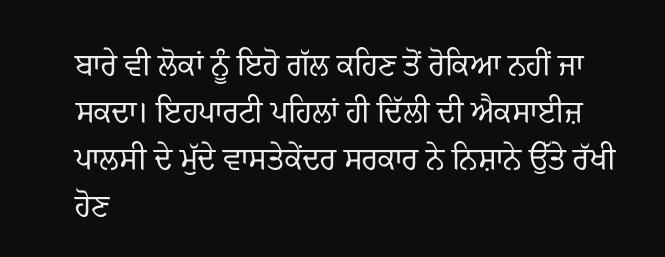ਬਾਰੇ ਵੀ ਲੋਕਾਂ ਨੂੰ ਇਹੋ ਗੱਲ ਕਹਿਣ ਤੋਂ ਰੋਕਿਆ ਨਹੀਂ ਜਾ ਸਕਦਾ। ਇਹਪਾਰਟੀ ਪਹਿਲਾਂ ਹੀ ਦਿੱਲੀ ਦੀ ਐਕਸਾਈਜ਼ ਪਾਲਸੀ ਦੇ ਮੁੱਦੇ ਵਾਸਤੇਕੇਂਦਰ ਸਰਕਾਰ ਨੇ ਨਿਸ਼ਾਨੇ ਉੱਤੇ ਰੱਖੀ ਹੋਣ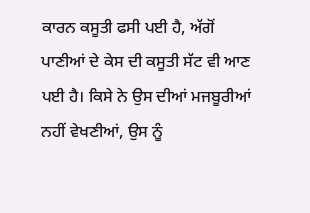ਕਾਰਨ ਕਸੂਤੀ ਫਸੀ ਪਈ ਹੈ, ਅੱਗੋਂ ਪਾਣੀਆਂ ਦੇ ਕੇਸ ਦੀ ਕਸੂਤੀ ਸੱਟ ਵੀ ਆਣ ਪਈ ਹੈ। ਕਿਸੇ ਨੇ ਉਸ ਦੀਆਂ ਮਜਬੂਰੀਆਂ ਨਹੀਂ ਵੇਖਣੀਆਂ, ਉਸ ਨੂੰ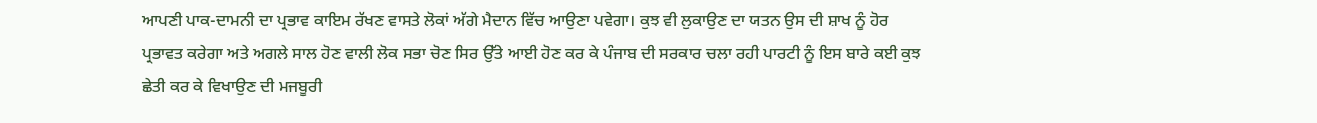ਆਪਣੀ ਪਾਕ-ਦਾਮਨੀ ਦਾ ਪ੍ਰਭਾਵ ਕਾਇਮ ਰੱਖਣ ਵਾਸਤੇ ਲੋਕਾਂ ਅੱਗੇ ਮੈਦਾਨ ਵਿੱਚ ਆਉਣਾ ਪਵੇਗਾ। ਕੁਝ ਵੀ ਲੁਕਾਉਣ ਦਾ ਯਤਨ ਉਸ ਦੀ ਸ਼ਾਖ ਨੂੰ ਹੋਰ ਪ੍ਰਭਾਵਤ ਕਰੇਗਾ ਅਤੇ ਅਗਲੇ ਸਾਲ ਹੋਣ ਵਾਲੀ ਲੋਕ ਸਭਾ ਚੋਣ ਸਿਰ ਉੱਤੇ ਆਈ ਹੋਣ ਕਰ ਕੇ ਪੰਜਾਬ ਦੀ ਸਰਕਾਰ ਚਲਾ ਰਹੀ ਪਾਰਟੀ ਨੂੰ ਇਸ ਬਾਰੇ ਕਈ ਕੁਝ ਛੇਤੀ ਕਰ ਕੇ ਵਿਖਾਉਣ ਦੀ ਮਜਬੂਰੀ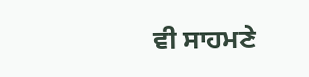ਵੀ ਸਾਹਮਣੇ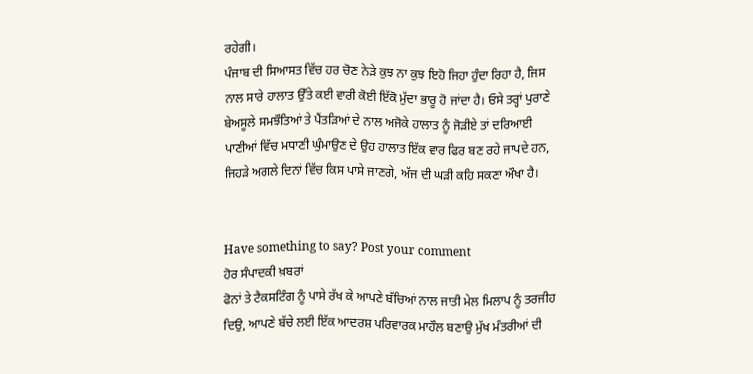ਰਹੇਗੀ।
ਪੰਜਾਬ ਦੀ ਸਿਆਸਤ ਵਿੱਚ ਹਰ ਚੋਣ ਨੇੜੇ ਕੁਝ ਨਾ ਕੁਝ ਇਹੋ ਜਿਹਾ ਹੁੰਦਾ ਰਿਹਾ ਹੈ, ਜਿਸ ਨਾਲ ਸਾਰੇ ਹਾਲਾਤ ਉੱਤੇ ਕਈ ਵਾਰੀ ਕੋਈ ਇੱਕੋ ਮੁੱਦਾ ਭਾਰੂ ਹੋ ਜਾਂਦਾ ਹੈ। ਓਸੇ ਤਰ੍ਹਾਂ ਪੁਰਾਣੇ ਬੇਅਸੂਲੇ ਸਮਝੌਤਿਆਂ ਤੇ ਪੈਂਤੜਿਆਂ ਦੇ ਨਾਲ ਅਜੋਕੇ ਹਾਲਾਤ ਨੂੰ ਜੋੜੀਏ ਤਾਂ ਦਰਿਆਈ ਪਾਣੀਆਂ ਵਿੱਚ ਮਧਾਣੀ ਘੁੰਮਾਉਣ ਦੇ ਉਹ ਹਾਲਾਤ ਇੱਕ ਵਾਰ ਫਿਰ ਬਣ ਰਹੇ ਜਾਪਦੇ ਹਨ, ਜਿਹੜੇ ਅਗਲੇ ਦਿਨਾਂ ਵਿੱਚ ਕਿਸ ਪਾਸੇ ਜਾਣਗੇ, ਅੱਜ ਦੀ ਘੜੀ ਕਹਿ ਸਕਣਾ ਔਖਾ ਹੈ।


Have something to say? Post your comment
ਹੋਰ ਸੰਪਾਦਕੀ ਖ਼ਬਰਾਂ
ਫੋਨਾਂ ਤੇ ਟੈਕਸਟਿੰਗ ਨੂੰ ਪਾਸੇ ਰੱਖ ਕੇ ਆਪਣੇ ਬੱਚਿਆਂ ਨਾਲ ਜਾਤੀ ਮੇਲ ਮਿਲਾਪ ਨੂੰ ਤਰਜੀਹ ਦਿਉ, ਆਪਣੇ ਬੱਚੇ ਲਈ ਇੱਕ ਆਦਰਸ਼ ਪਰਿਵਾਰਕ ਮਾਹੌਲ ਬਣਾਉ ਮੁੱਖ ਮੰਤਰੀਆਂ ਦੀ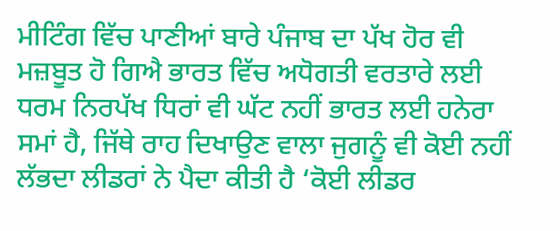ਮੀਟਿੰਗ ਵਿੱਚ ਪਾਣੀਆਂ ਬਾਰੇ ਪੰਜਾਬ ਦਾ ਪੱਖ ਹੋਰ ਵੀ ਮਜ਼ਬੂਤ ਹੋ ਗਿਐ ਭਾਰਤ ਵਿੱਚ ਅਧੋਗਤੀ ਵਰਤਾਰੇ ਲਈ ਧਰਮ ਨਿਰਪੱਖ ਧਿਰਾਂ ਵੀ ਘੱਟ ਨਹੀਂ ਭਾਰਤ ਲਈ ਹਨੇਰਾ ਸਮਾਂ ਹੈ, ਜਿੱਥੇ ਰਾਹ ਦਿਖਾਉਣ ਵਾਲਾ ਜੁਗਨੂੰ ਵੀ ਕੋਈ ਨਹੀਂ ਲੱਭਦਾ ਲੀਡਰਾਂ ਨੇ ਪੈਦਾ ਕੀਤੀ ਹੈ ‘ਕੋਈ ਲੀਡਰ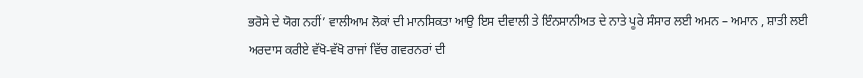ਭਰੋਸੇ ਦੇ ਯੋਗ ਨਹੀਂ’ ਵਾਲੀਆਮ ਲੋਕਾਂ ਦੀ ਮਾਨਸਿਕਤਾ ਆਉ ਇਸ ਦੀਵਾਲੀ ਤੇ ਇੰਨਸਾਨੀਅਤ ਦੇ ਨਾਤੇ ਪੂਰੇ ਸੰਸਾਰ ਲਈ ਅਮਨ – ਅਮਾਨ , ਸ਼ਾਤੀ ਲਈ ਅਰਦਾਸ ਕਰੀਏ ਵੱਖੋ-ਵੱਖੋ ਰਾਜਾਂ ਵਿੱਚ ਗਵਰਨਰਾਂ ਦੀ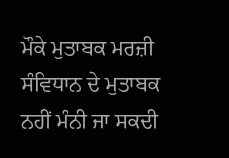ਮੌਕੇ ਮੁਤਾਬਕ ਮਰਜ਼ੀ ਸੰਵਿਧਾਨ ਦੇ ਮੁਤਾਬਕ ਨਹੀਂ ਮੰਨੀ ਜਾ ਸਕਦੀ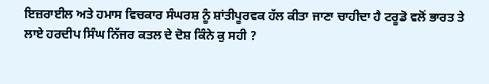ਇਜ਼ਰਾਈਲ ਅਤੇ ਹਮਾਸ ਵਿਚਕਾਰ ਸੰਘਰਸ਼ ਨੂੰ ਸ਼ਾਂਤੀਪੂਰਵਕ ਹੱਲ ਕੀਤਾ ਜਾਣਾ ਚਾਹੀਦਾ ਹੈ ਟਰੂਡੋ ਵਲੋਂ ਭਾਰਤ ਤੇ ਲਾਏ ਹਰਦੀਪ ਸਿੰਘ ਨਿੱਜਰ ਕਤਲ ਦੇ ਦੋਸ਼ ਕਿੰਨੇ ਕੁ ਸਹੀ ?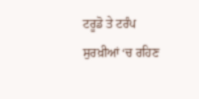ਟਰੂਡੋ ਤੇ ਟਰੰਪ ਸੁਰਖ਼ੀਆਂ ‘ਚ ਰਹਿਣ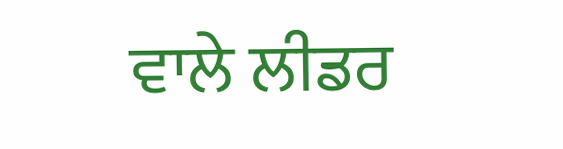ਵਾਲੇ ਲੀਡਰ